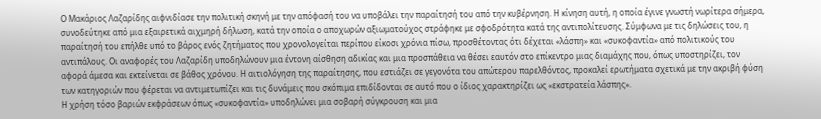Ο Μακάριος Λαζαρίδης αιφνιδίασε την πολιτική σκηνή με την απόφασή του να υποβάλει την παραίτησή του από την κυβέρνηση. Η κίνηση αυτή, η οποία έγινε γνωστή νωρίτερα σήμερα, συνοδεύτηκε από μια εξαιρετικά αιχμηρή δήλωση, κατά την οποία ο αποχωρών αξιωματούχος στράφηκε με σφοδρότητα κατά της αντιπολίτευσης. Σύμφωνα με τις δηλώσεις του, η παραίτησή του επήλθε υπό το βάρος ενός ζητήματος που χρονολογείται περίπου είκοσι χρόνια πίσω, προσθέτοντας ότι δέχεται «λάσπη» και «συκοφαντία» από πολιτικούς του αντιπάλους. Οι αναφορές του Λαζαρίδη υποδηλώνουν μια έντονη αίσθηση αδικίας και μια προσπάθεια να θέσει εαυτόν στο επίκεντρο μιας διαμάχης που, όπως υποστηρίζει, τον αφορά άμεσα και εκτείνεται σε βάθος χρόνου. Η αιτιολόγηση της παραίτησης, που εστιάζει σε γεγονότα του απώτερου παρελθόντος, προκαλεί ερωτήματα σχετικά με την ακριβή φύση των κατηγοριών που φέρεται να αντιμετωπίζει και τις δυνάμεις που σκόπιμα επιδίδονται σε αυτό που ο ίδιος χαρακτηρίζει ως «εκστρατεία λάσπης».
Η χρήση τόσο βαριών εκφράσεων όπως «συκοφαντία» υποδηλώνει μια σοβαρή σύγκρουση και μια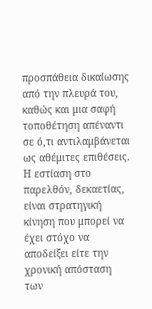προσπάθεια δικαίωσης από την πλευρά του, καθώς και μια σαφή τοποθέτηση απέναντι σε ό,τι αντιλαμβάνεται ως αθέμιτες επιθέσεις. Η εστίαση στο παρελθόν, δεκαετίας, είναι στρατηγική κίνηση που μπορεί να έχει στόχο να αποδείξει είτε την χρονική απόσταση των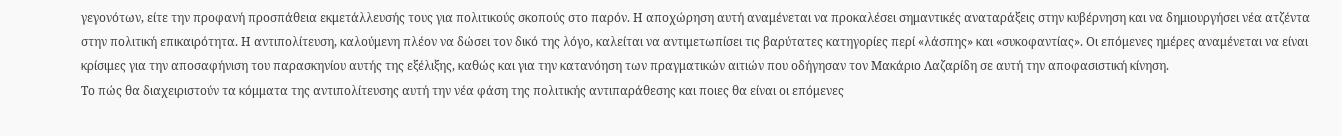γεγονότων, είτε την προφανή προσπάθεια εκμετάλλευσής τους για πολιτικούς σκοπούς στο παρόν. Η αποχώρηση αυτή αναμένεται να προκαλέσει σημαντικές αναταράξεις στην κυβέρνηση και να δημιουργήσει νέα ατζέντα στην πολιτική επικαιρότητα. Η αντιπολίτευση, καλούμενη πλέον να δώσει τον δικό της λόγο, καλείται να αντιμετωπίσει τις βαρύτατες κατηγορίες περί «λάσπης» και «συκοφαντίας». Οι επόμενες ημέρες αναμένεται να είναι κρίσιμες για την αποσαφήνιση του παρασκηνίου αυτής της εξέλιξης, καθώς και για την κατανόηση των πραγματικών αιτιών που οδήγησαν τον Μακάριο Λαζαρίδη σε αυτή την αποφασιστική κίνηση.
Το πώς θα διαχειριστούν τα κόμματα της αντιπολίτευσης αυτή την νέα φάση της πολιτικής αντιπαράθεσης και ποιες θα είναι οι επόμενες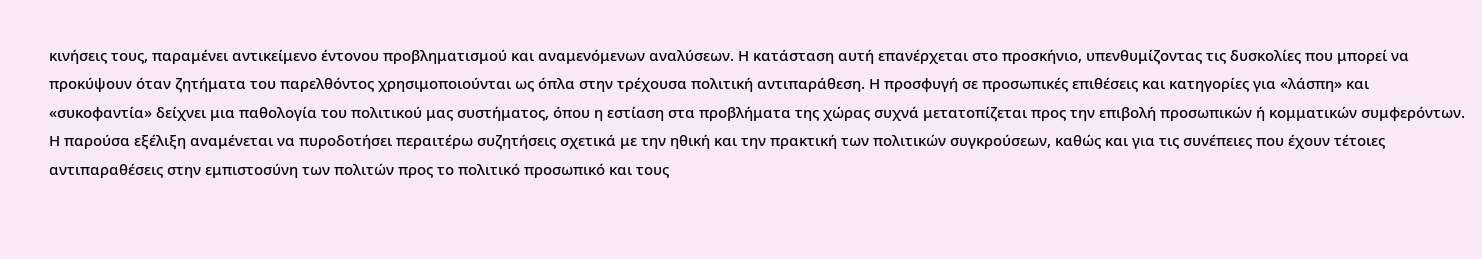κινήσεις τους, παραμένει αντικείμενο έντονου προβληματισμού και αναμενόμενων αναλύσεων. Η κατάσταση αυτή επανέρχεται στο προσκήνιο, υπενθυμίζοντας τις δυσκολίες που μπορεί να προκύψουν όταν ζητήματα του παρελθόντος χρησιμοποιούνται ως όπλα στην τρέχουσα πολιτική αντιπαράθεση. Η προσφυγή σε προσωπικές επιθέσεις και κατηγορίες για «λάσπη» και «συκοφαντία» δείχνει μια παθολογία του πολιτικού μας συστήματος, όπου η εστίαση στα προβλήματα της χώρας συχνά μετατοπίζεται προς την επιβολή προσωπικών ή κομματικών συμφερόντων. Η παρούσα εξέλιξη αναμένεται να πυροδοτήσει περαιτέρω συζητήσεις σχετικά με την ηθική και την πρακτική των πολιτικών συγκρούσεων, καθώς και για τις συνέπειες που έχουν τέτοιες αντιπαραθέσεις στην εμπιστοσύνη των πολιτών προς το πολιτικό προσωπικό και τους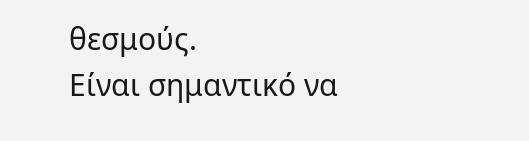θεσμούς.
Είναι σημαντικό να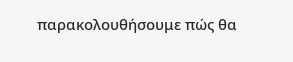παρακολουθήσουμε πώς θα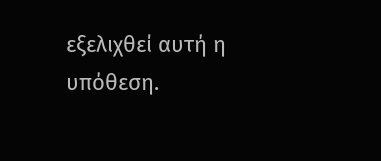εξελιχθεί αυτή η υπόθεση.